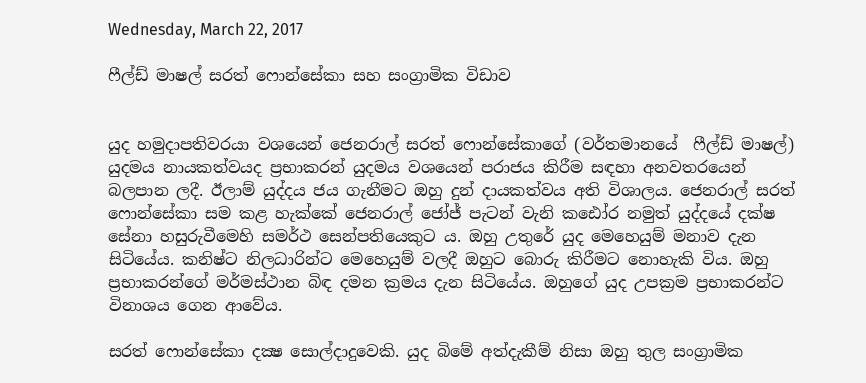Wednesday, March 22, 2017

ෆීල්ඩ් මාෂල් සරත් ෆොන්සේකා සහ සංග්‍රාමික විඩාව


යුද හමුදාපතිවරයා වශයෙන් ජෙනරාල් සරත් ෆොන්සේකාගේ (වර්තමානයේ  ෆීල්ඩ් මාෂල්) යුදමය නායකත්වයද ප්‍රභාකරන් යුදමය වශයෙන් පරාජය කිරීම සඳහා අනවතරයෙන් බලපාන ලදී. ඊලාම් යුද්දය ජය ගැනීමට ඔහු දුන් දායකත්වය අති විශාලය. ජෙනරාල් සරත් ෆොන්සේකා සම කළ හැක්කේ ජෙනරාල් ජෝජ් පැටන් වැනි කඪෝර නමුත් යුද්දයේ දක්ෂ සේනා හසුරුවීමෙහි සමර්ථ සෙන්පතියෙකුට ය. ඔහු උතුරේ යුද මෙහෙයුම් මනාව දැන සිටියේය. කනිෂ්ට නිලධාරින්ට මෙහෙයුම් වලදී ඔහුට බොරු කිරීමට නොහැකි විය. ඔහු ප්‍රභාකරන්ගේ මර්මස්ථාන බිඳ දමන ක්‍රමය දැන සිටියේය. ඔහුගේ යුද උපක්‍රම ප්‍රභාකරන්ට විනාශය ගෙන ආවේය.

සරත් ෆොන්සේකා දක්‍ෂ සොල්දාදුවෙකි. යුද බිමේ අත්දැකීම් නිසා ඔහු තුල සංග්‍රාමික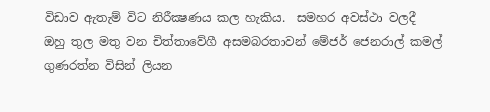විඩාව ඇතැම් විට නිරීක්‍ෂණය කල හැකිය.  සමහර අවස්ථා වලදී  ඔහු තුල මතු වන චිත්තාවේගී අසමබරතාවන් මේජර් ජෙනරාල් කමල් ගුණරත්න විසින් ලියන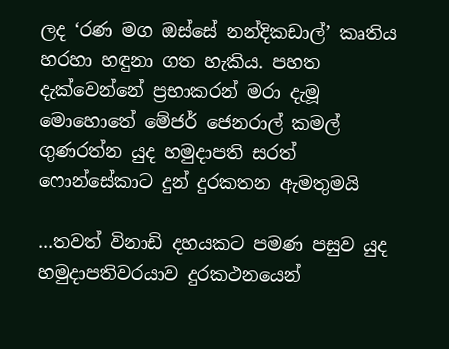ලද ‘රණ මග ඔස්සේ නන්දිකඩාල්’ කෘතිය හරහා හඳුනා ගත හැකිය. පහත දැක්වෙන්නේ ප්‍රභාකරන් මරා දැමූ මොහොතේ මේජර් ජෙනරාල් කමල් ගුණරත්න යුද හමුදාපති සරත් ෆොන්සේකාට දුන් දුරකතන ඇමතුමයි

...තවත් විනාඩි දහයකට පමණ පසුව යුද හමුදාපතිවරයාව දුරකථනයෙන්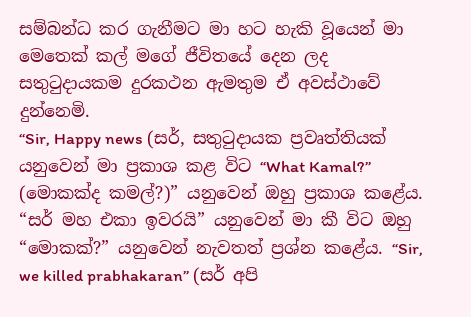සම්බන්ධ කර ගැනීමට මා හට හැකි වූයෙන් මා මෙතෙක් කල් මගේ ජීවිතයේ දෙන ලද සතුටුදායකම දුරකථන ඇමතුම ඒ අවස්ථාවේ දුන්නෙමි.
“Sir, Happy news (සර්, සතුටුදායක ප්‍රවෘත්තියක් යනුවෙන් මා ප්‍රකාශ කළ විට “What Kamal?” (මොකක්ද කමල්?)” යනුවෙන් ඔහු ප්‍රකාශ කළේය. “සර් මහ එකා ඉවරයි” යනුවෙන් මා කී විට ඔහු “මොකක්?” යනුවෙන් නැවතත් ප්‍රශ්න කළේය. “Sir, we killed prabhakaran” (සර් අපි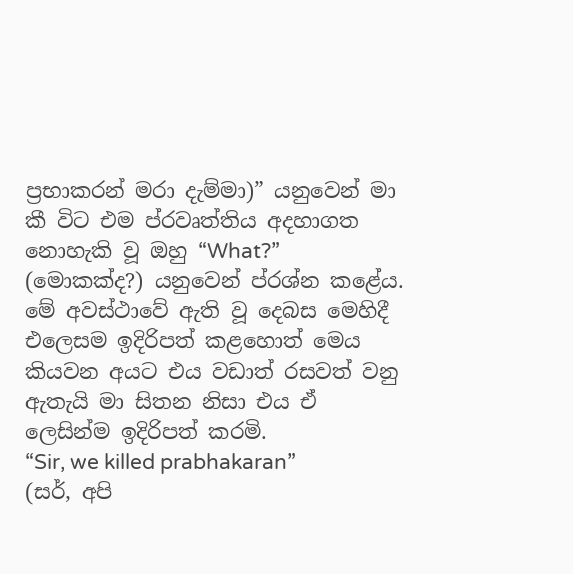ප්‍රභාකරන් මරා දැම්මා)” යනුවෙන් මා කී විට එම ප්රවෘත්තිය අදහාගත නොහැකි වූ ඔහු “What?” (මොකක්ද?) යනුවෙන් ප්රශ්න කළේය. මේ අවස්ථාවේ ඇති වූ දෙබස මෙහිදී එලෙසම ඉදිරිපත් කළහොත් මෙය කියවන අයට එය වඩාත් රසවත් වනු ඇතැයි මා සිතන නිසා එය ඒ ලෙසින්ම ඉදිරිපත් කරමි.
“Sir, we killed prabhakaran”
(සර්, අපි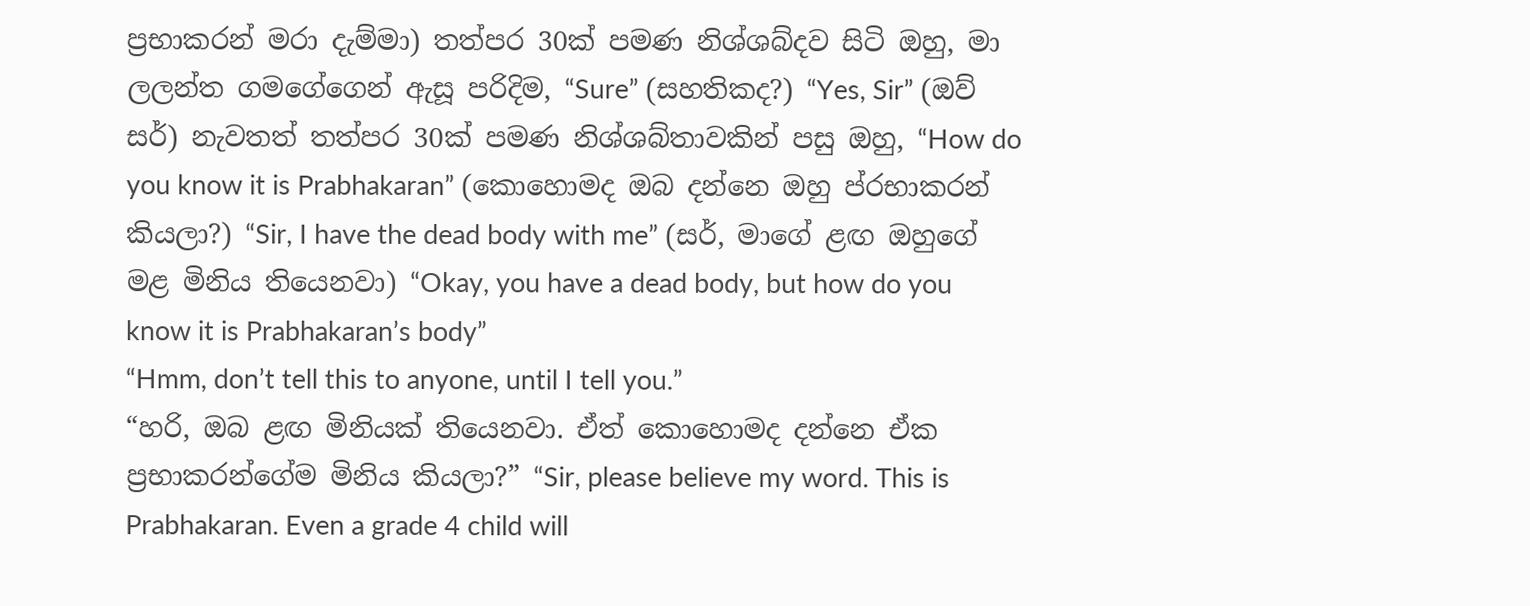ප්‍රභාකරන් මරා දැම්මා) තත්පර 30ක් පමණ නිශ්ශබ්දව සිටි ඔහු, මා ලලන්ත ගමගේගෙන් ඇසූ පරිදිම, “Sure” (සහතිකද?) “Yes, Sir” (ඔව් සර්) නැවතත් තත්පර 30ක් පමණ නිශ්ශබ්තාවකින් පසු ඔහු, “How do you know it is Prabhakaran” (කොහොමද ඔබ දන්නෙ ඔහු ප්රභාකරන් කියලා?) “Sir, I have the dead body with me” (සර්, මාගේ ළඟ ඔහුගේ මළ මිනිය තියෙනවා) “Okay, you have a dead body, but how do you know it is Prabhakaran’s body”
“Hmm, don’t tell this to anyone, until I tell you.”
“හරි, ඔබ ළඟ මිනියක් තියෙනවා. ඒත් කොහොමද දන්නෙ ඒක ප්‍රභාකරන්ගේම මිනිය කියලා?” “Sir, please believe my word. This is Prabhakaran. Even a grade 4 child will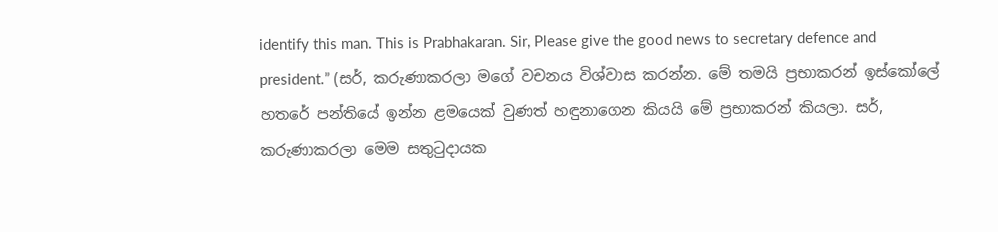identify this man. This is Prabhakaran. Sir, Please give the good news to secretary defence and president.” (සර්, කරුණාකරලා මගේ වචනය විශ්වාස කරන්න. මේ තමයි ප්‍රභාකරන් ඉස්කෝලේ හතරේ පන්තියේ ඉන්න ළමයෙක් වුණත් හඳුනාගෙන කියයි මේ ප්‍රභාකරන් කියලා. සර්, කරුණාකරලා මෙම සතුටුදායක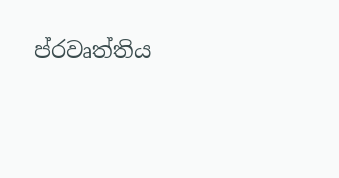ප්රවෘත්තිය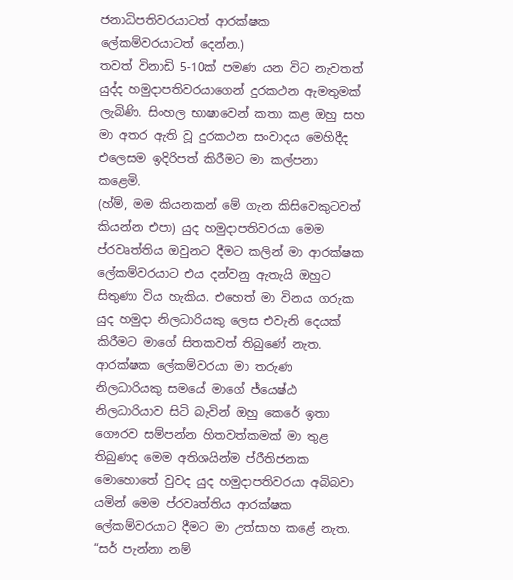ජනාධිපතිවරයාටත් ආරක්ෂක ලේකම්වරයාටත් දෙන්න.)
තවත් විනාඩි 5-10ක් පමණ යන විට නැවතත් යුද්ද හමුදාපතිවරයාගෙන් දුරකථන ඇමතුමක් ලැබිණි. සිංහල භාෂාවෙන් කතා කළ ඔහු සහ මා අතර ඇති වූ දුරකථන සංවාදය මෙහිදීද එලෙසම ඉදිරිපත් කිරීමට මා කල්පනා කළෙමි.
(හ්ම්, මම කියනකන් මේ ගැන කිසිවෙකුටවත් කියන්න එපා) යුද හමුදාපතිවරයා මෙම ප්රවෘත්තිය ඔවුනට දීමට කලින් මා ආරක්ෂක ලේකම්වරයාට එය දන්වනු ඇතැයි ඔහුට සිතුණා විය හැකිය. එහෙත් මා විනය ගරුක යුද හමුදා නිලධාරියකු ලෙස එවැනි දෙයක් කිරීමට මාගේ සිතකවත් තිබුණේ නැත. ආරක්ෂක ලේකම්වරයා මා තරුණ නිලධාරියකු සමයේ මාගේ ජ්යෙෂ්ඨ නිලධාරියාව සිටි බැවින් ඔහු කෙරේ ඉතා ගෞරව සම්පන්න හිතවත්කමක් මා තුළ තිබුණද මෙම අතිශයින්ම ප්රීතිජනක මොහොතේ වුවද යුද හමුදාපතිවරයා අබිබවා යමින් මෙම ප්රවෘත්තිය ආරක්ෂක ලේකම්වරයාට දීමට මා උත්සාහ කළේ නැත.
“සර් පැන්නා නම්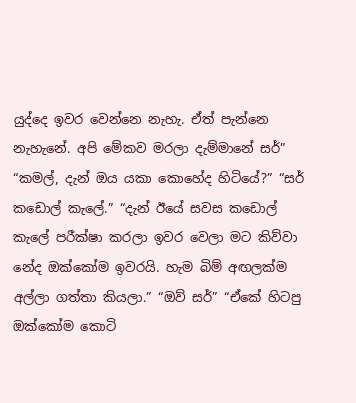යුද්දෙ ඉවර වෙන්නෙ නැහැ. ඒත් පැන්නෙ නැහැනේ. අපි මේකව මරලා දැම්මානේ සර්”
“කමල්, දැන් ඔය යකා කොහේද හිටියේ?” “සර් කඩොල් කැලේ.” “දැන් ඊයේ සවස කඩොල් කැලේ පරීක්ෂා කරලා ඉවර වෙලා මට කිව්වා නේද ඔක්කෝම ඉවරයි. හැම බිම් අඟලක්ම අල්ලා ගත්තා කියලා.” “ඔව් සර්” “ඒකේ හිටපු ඔක්කෝම කොටි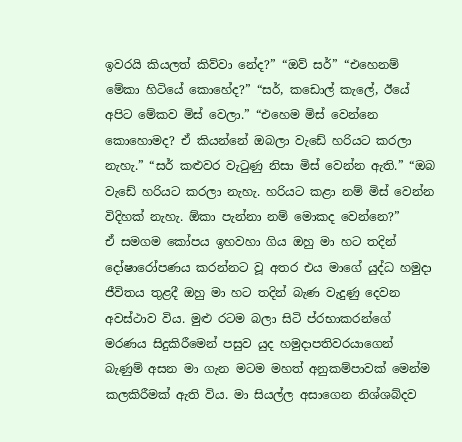ඉවරයි කියලත් කිව්වා නේද?” “ඔව් සර්” “එහෙනම් මේකා හිටියේ කොහේද?” “සර්, කඩොල් කැලේ, ඊයේ අපිට මේකව මිස් වෙලා.” “එහෙම මිස් වෙන්නෙ කොහොමද? ඒ කියන්නේ ඔබලා වැඩේ හරියට කරලා නැහැ.” “සර් කළුවර වැටුණු නිසා මිස් වෙන්න ඇති.” “ඔබ වැඩේ හරියට කරලා නැහැ. හරියට කළා නම් මිස් වෙන්න විදිහක් නැහැ. ඕකා පැන්නා නම් මොකද වෙන්නෙ?”
ඒ සමගම කෝපය ඉහවහා ගිය ඔහු මා හට තදින් දෝෂාරෝපණය කරන්නට වූ අතර එය මාගේ යුද්ධ හමුදා ජීවිතය තුළදී ඔහු මා හට තදින් බැණ වැදුණු දෙවන අවස්ථාව විය. මුළු රටම බලා සිටි ප්රභාකරන්ගේ මරණය සිදුකිරීමෙන් පසුව යුද හමුදාපතිවරයාගෙන් බැණුම් අසන මා ගැන මටම මහත් අනුකම්පාවක් මෙන්ම කලකිරීමක් ඇති විය. මා සියල්ල අසාගෙන නිශ්ශබ්දව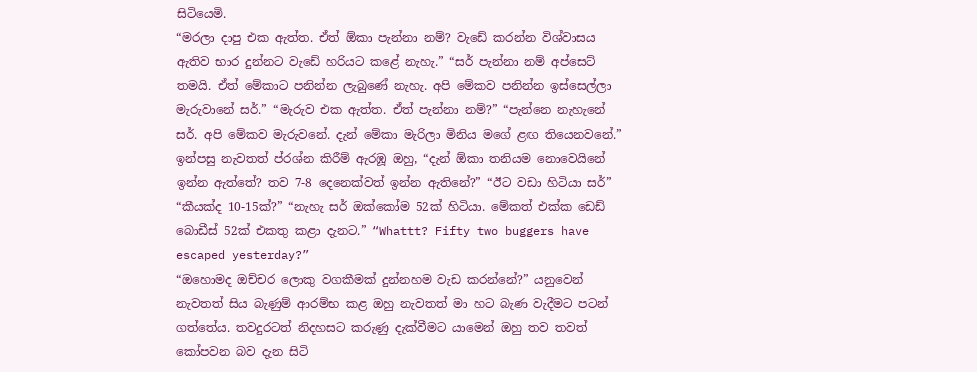සිටියෙමි.
“මරලා දාපු එක ඇත්ත. ඒත් ඕකා පැන්නා නම්? වැඩේ කරන්න විශ්වාසය ඇතිව භාර දුන්නට වැඩේ හරියට කළේ නැහැ.” “සර් පැන්නා නම් අප්සෙට් තමයි. ඒත් මේකාට පනින්න ලැබුණේ නැහැ. අපි මේකව පනින්න ඉස්සෙල්ලා මැරුවානේ සර්.” “මැරුව එක ඇත්ත. ඒත් පැන්නා නම්?” “පැන්නෙ නැහැනේ සර්. අපි මේකව මැරුවනේ. දැන් මේකා මැරිලා මිනිය මගේ ළඟ තියෙනවනේ.” ඉන්පසු නැවතත් ප්රශ්න කිරීම් ඇරඹූ ඔහු, “දැන් ඕකා තනියම නොවෙයිනේ ඉන්න ඇත්තේ? තව 7-8 දෙනෙක්වත් ඉන්න ඇතිනේ?” “ඊට වඩා හිටියා සර්” “කීයක්ද 10-15ක්?” “නැහැ සර් ඔක්කෝම 52ක් හිටියා. මේකත් එක්ක ඩෙඩ් බොඩීස් 52ක් එකතු කළා දැනට.” “Whattt? Fifty two buggers have escaped yesterday?”
“ඔහොමද ඔච්චර ලොකු වගකීමක් දුන්නහම වැඩ කරන්නේ?” යනුවෙන් නැවතත් සිය බැණුම් ආරම්භ කළ ඔහු නැවතත් මා හට බැණ වැදීමට පටන් ගත්තේය. තවදුරටත් නිදහසට කරුණු දැක්වීමට යාමෙන් ඔහු තව තවත් කෝපවන බව දැන සිටි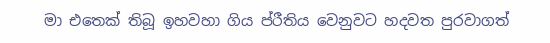මා එතෙක් තිබූ ඉහවහා ගිය ප්රීතිය වෙනුවට හදවත පුරවාගත්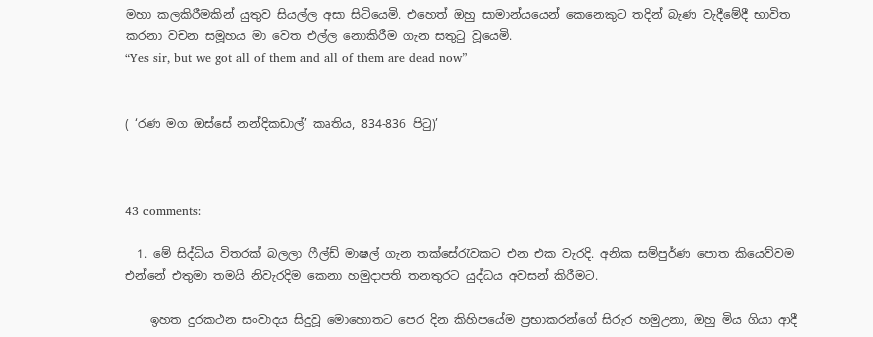මහා කලකිරීමකින් යුතුව සියල්ල අසා සිටියෙමි. එහෙත් ඔහු සාමාන්යයෙන් කෙනෙකුට තදින් බැණ වැදීමේදී භාවිත කරනා වචන සමූහය මා වෙත එල්ල නොකිරීම ගැන සතුටු වූයෙමි.
“Yes sir, but we got all of them and all of them are dead now”


( ‘රණ මග ඔස්සේ නන්දිකඩාල්’ කෘතිය, 834-836 පිටු)’



43 comments:

  1. මේ සිද්ධිය විතරක් බලලා ෆීල්ඩ් මාෂල් ගැන තක්සේරැවකට එන එක වැරදි. අනික සම්පුර්ණ පොත කියෙව්වම එන්නේ එතුමා තමයි නිවැරදිම කෙනා හමුදාපති තනතුරට යුද්ධය අවසන් කිරීමට.

    ඉහත දුරකථන සංවාදය සිදුවූ මොහොතට පෙර දින කිහිපයේම ප්‍රභාකරන්ගේ සිරුර හමුඋනා, ඔහු මිය ගියා ආදී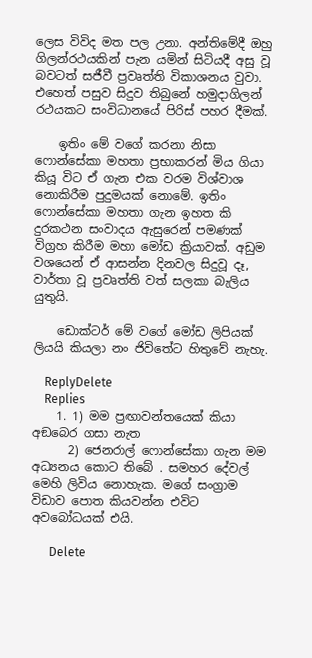ලෙස විවිද මත පල උනා. අන්තිමේදී ඔහු ගිලන්රථයකින් පැන යමින් සිටියදී අසු වූ බවටත් සජීවී ප්‍රවෘත්ති විකාශනය වුවා. එහෙත් පසුව සිදුව තිබුනේ හමුදාගිලන් රථයකට සංවිධානයේ පිරිස් පහර දීමක්.

    ඉතිං මේ වගේ කරනා නිසා ෆොන්සේකා මහතා ප්‍රභාකරන් මිය ගියා කියූ විට ඒ ගැන එක වරම විශ්වාශ නොකිරීම පුදුමයක් නොමේ. ඉතිං ෆොන්සේකා මහතා ගැන ඉහත කි දුරකථන සංවාදය ඇසුරෙන් පමණක් විග්‍රහ කිරීම මහා මෝඩ ක්‍රියාවක්. අඩුම වශයෙන් ඒ ආසන්න දිනවල සිදුවූ දෑ, වාර්තා වූ ප්‍රවෘත්ති වත් සලකා බැලිය යුතුයි.

    ඩොක්ටර් මේ වගේ මෝඩ ලිපියක් ලියයි කියලා නං ජිවිතේට හිතුවේ නැහැ.

    ReplyDelete
    Replies
    1. 1) මම ප්‍රඟාවන්තයෙක් කියා අඞබෙර ගසා නැත
      2) ජෙනරාල් ෆොන්සේකා ගැන මම අධ්‍යනය කොට තිබේ . සමහර දේවල් මෙහි ලිවිය නොහැක. මගේ සංග්‍රාම විඩාව පොත කියවන්න එවිට අවබෝධයක් එයි.

      Delete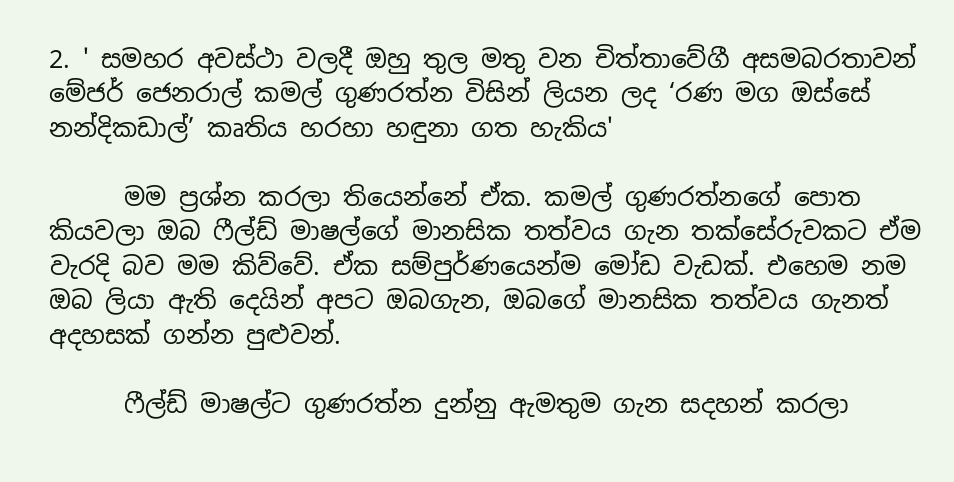2. ' සමහර අවස්ථා වලදී ඔහු තුල මතු වන චිත්තාවේගී අසමබරතාවන් මේජර් ජෙනරාල් කමල් ගුණරත්න විසින් ලියන ලද ‘රණ මග ඔස්සේ නන්දිකඩාල්’ කෘතිය හරහා හඳුනා ගත හැකිය'

      මම ප්‍රශ්න කරලා තියෙන්නේ ඒක. කමල් ගුණරත්නගේ පොත කියවලා ඔබ ෆීල්ඩ් මාෂල්ගේ මානසික තත්වය ගැන තක්‌සේරුවකට ඒම වැරදි බව මම කිව්වේ. ඒක සම්පුර්ණයෙන්ම මෝඩ වැඩක්. එහෙම නම ඔබ ලියා ඇති දෙයින් අපට ඔබගැන, ඔබගේ මානසික තත්වය ගැනත් අදහසක් ගන්න පුළුවන්.

      ෆීල්ඩ් මාෂල්ට ගුණරත්න දුන්නු ඇමතුම ගැන සදහන් කරලා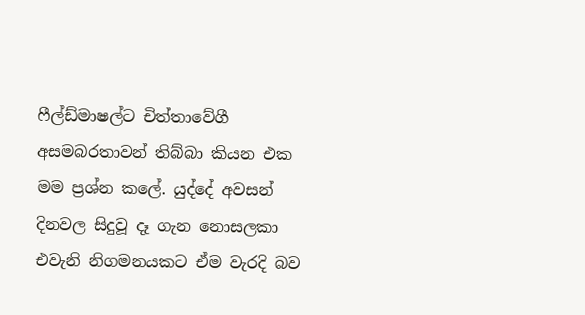ෆීල්ඩ්මාෂල්ට චිත්තාවේගී අසමබරතාවන් තිබ්බා කියන එක මම ප්‍රශ්න කලේ. යුද්දේ අවසන් දිනවල සිදුවූ දෑ ගැන නොසලකා එවැනි නිගමනයකට ඒම වැරදි බව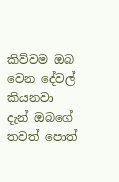කිව්වම ඔබ වෙන දේවල් කියනවා දැන් ඔබගේ තවත් පොත්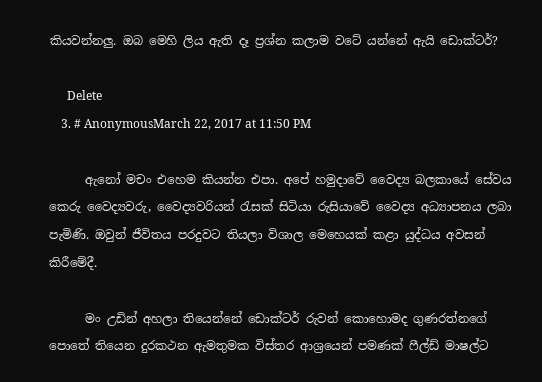කියවන්නලු. ඔබ මෙහි ලිය ඇති දෑ ප්‍රශ්න කලාම වටේ යන්නේ ඇයි ඩොක්ටර්?

      Delete
    3. # AnonymousMarch 22, 2017 at 11:50 PM

      ඇනෝ මචං එහෙම කියන්න එපා. අපේ හමුදාවේ වෛද්‍ය බලකායේ සේවය කෙරු වෛද්‍යවරු, වෛද්‍යවරියන් රැසක් සිටියා රුසියාවේ වෛද්‍ය අධ්‍යාපනය ලබා පැමිණි. ඔවුන් ජීවිතය පරදුවට තියලා විශාල මෙහෙයක් කළා යුද්ධය අවසන් කිරීමේදී.

      මං උඩින් අහලා තියෙන්නේ ඩොක්ටර් රුවන් කොහොමද ගුණරත්නගේ පොතේ තියෙන දුරකථන ඇමතුමක විස්තර ආශ්‍රයෙන් පමණක් ෆීල්ඩ් මාෂල්ට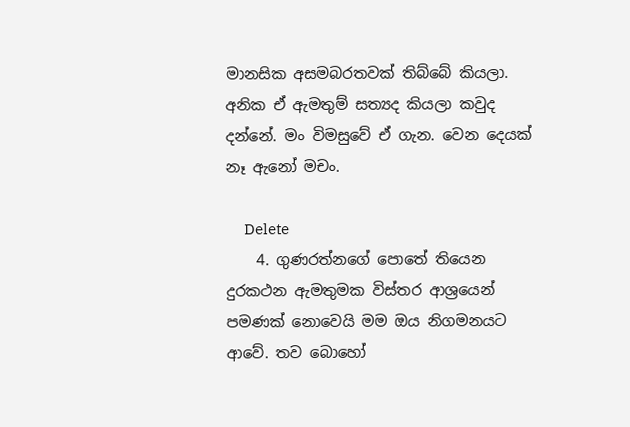මානසික අසමබරතවක් තිබ්බේ කියලා. අනික ඒ ඇමතුම් සත්‍යද කියලා කවුද දන්නේ. මං විමසුවේ ඒ ගැන. වෙන දෙයක් නෑ ඇනෝ මචං.

      Delete
    4. ගුණරත්නගේ පොතේ තියෙන දුරකථන ඇමතුමක විස්තර ආශ්‍රයෙන් පමණක් නොවෙයි මම ඔය නිගමනයට ආවේ. තව බොහෝ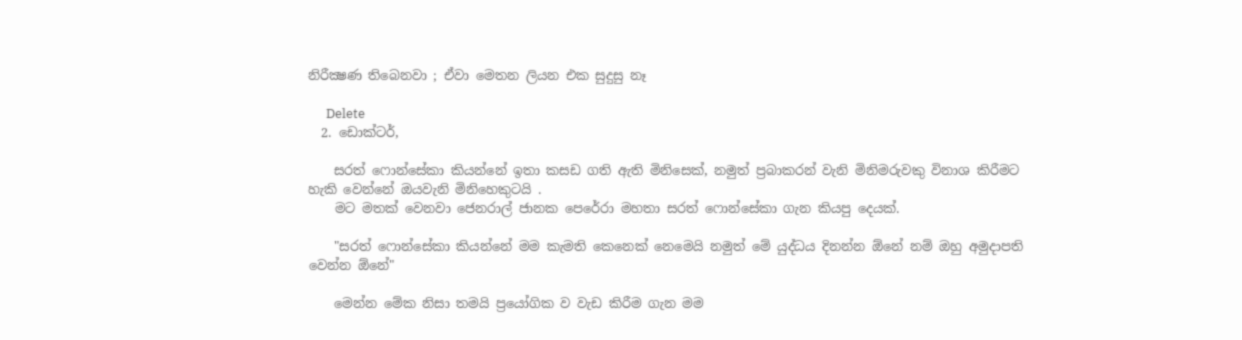නිරීක්‍ෂණ තිබෙනවා ; ඒවා මෙතන ලියන එක සුදුසු නෑ

      Delete
  2. ඩොක්ටර්,

    සරත් ෆොන්සේකා කියන්නේ ඉතා කසඩ ගති ඇති මිනිසෙක්, නමුත් ප්‍රබාකරන් වැනි මිනිමරුවකු විනාශ කිරීමට හැකි වෙන්නේ ඔයවැනි මිනිහෙකුටයි .
    මට මතක් වෙනවා ජෙනරාල් ජානක පෙරේරා මහතා සරත් ෆොන්සේකා ගැන කියපු දෙයක්.

    "සරත් ෆොන්සේකා කියන්නේ මම කැමති කෙනෙක් නෙමෙයි නමුත් මේ යුද්ධය දිනන්න ඕනේ නම් ඔහු අමුදාපති වෙන්න ඕනේ"

    මෙන්න මේක නිසා තමයි ප්‍රයෝගික ව වැඩ කිරීම ගැන මම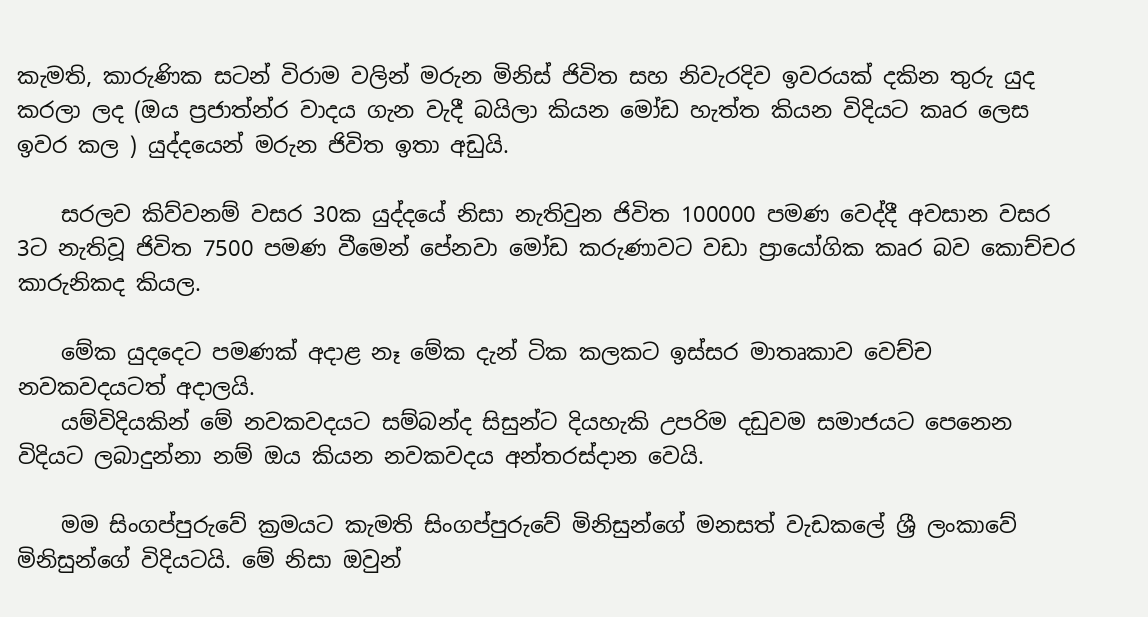කැමති, කාරුණික සටන් විරාම වලින් මරුන මිනිස් ජිවිත සහ නිවැරදිව ඉවරයක් දකින තුරු යුද කරලා ලද (ඔය ප්‍රජාත්න්ර වාදය ගැන වැදී බයිලා කියන මෝඩ හැත්ත කියන විදියට කෘර ලෙස ඉවර කල ) යුද්දයෙන් මරුන ජිවිත ඉතා අඩුයි.

    සරලව කිව්වනම් වසර 30ක යුද්දයේ නිසා නැතිවුන ජිවිත 100000 පමණ වෙද්දී අවසාන වසර 3ට නැතිවූ ජිවිත 7500 පමණ වීමෙන් පේනවා මෝඩ කරුණාවට වඩා ප්‍රායෝගික කෘර බව කොච්චර කාරුනිකද කියල.

    මේක යුදදෙට පමණක් අදාළ නෑ මේක දැන් ටික කලකට ඉස්සර මාතෘකාව වෙච්ච නවකවදයටත් අදාලයි.
    යම්විදියකින් මේ නවකවදයට සම්බන්ද සිසුන්ට දියහැකි උපරිම දඩුවම සමාජයට පෙනෙන විදියට ලබාදුන්නා නම් ඔය කියන නවකවදය අන්තරස්දාන වෙයි.

    මම සිංගප්පුරුවේ ක්‍රමයට කැමති සිංගප්පුරුවේ මිනිසුන්ගේ මනසත් වැඩකලේ ශ්‍රී ලංකාවේ මිනිසුන්ගේ විදියටයි. මේ නිසා ඔවුන්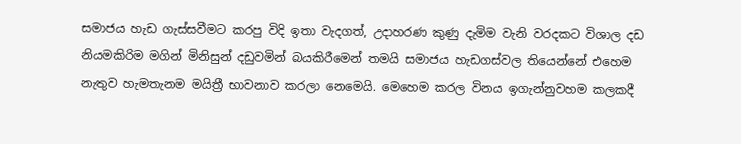සමාජය හැඩ ගැස්සවීමට කරපු විදි ඉතා වැදගත්, උදාහරණ කුණු දැමිම වැනි වරදකට විශාල දඩ නියමකිරිම මගින් මිනිසුන් දඩුවමින් බයකිරීමෙන් තමයි සමාජය හැඩගස්වල තියෙන්නේ එහෙම නැතුව හැමතැනම මයිත්‍රී භාවනාව කරලා නෙමෙයි. මෙහෙම කරල විනය ඉගැන්නුවහම කලකදී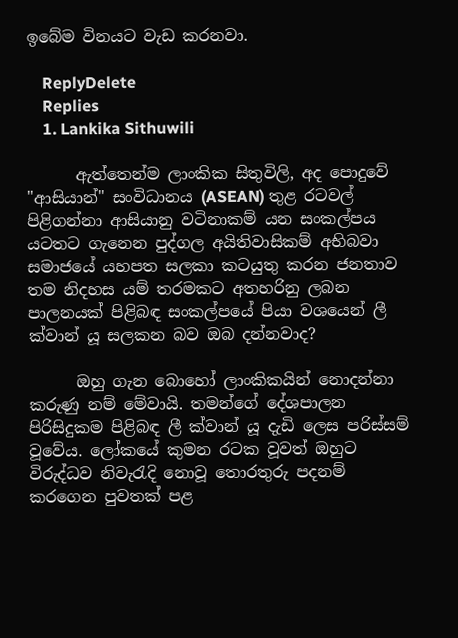ඉබේම විනයට වැඩ කරනවා.

    ReplyDelete
    Replies
    1. Lankika Sithuwili

      ඇත්තෙන්ම ලාංකික සිතුවිලි, අද පොදුවේ "ආසියාන්" සංවිධානය (ASEAN) තුළ රටවල් පිළිගන්නා ආසියානු වටිනාකම් යන සංකල්පය යටතට ගැනෙන පුද්ගල අයිතිවාසිකම් අභිබවා සමාජයේ යහපත සලකා කටයුතු කරන ජනතාව තම නිදහස යම් තරමකට අතහරිනු ලබන පාලනයක්‌ පිළිබඳ සංකල්පයේ පියා වශයෙන් ලී ක්‌වාන් යූ සලකන බව ඔබ දන්නවාද?

      ඔහු ගැන බොහෝ ලාංකිකයින් නොදන්නා කරුණු නම් මේවායි. තමන්ගේ දේශපාලන පිරිසිදුකම පිළිබඳ ලී ක්‌වාන් යූ දැඩි ලෙස පරිස්‌සම් වූවේය. ලෝකයේ කුමන රටක වූවත් ඔහුට විරුද්ධව නිවැරැදි නොවූ තොරතුරු පදනම් කරගෙන පුවතක්‌ පළ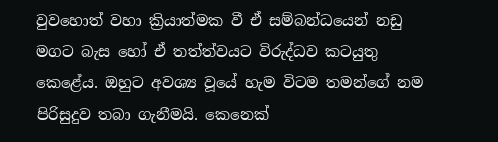වුවහොත් වහා ක්‍රියාත්මක වී ඒ සම්බන්ධයෙන් නඩු මගට බැස හෝ ඒ තත්ත්වයට විරුද්ධව කටයුතු කෙළේය. ඔහුට අවශ්‍ය වූයේ හැම විටම තමන්ගේ නම පිරිසුදුව තබා ගැනීමයි. කෙනෙක්‌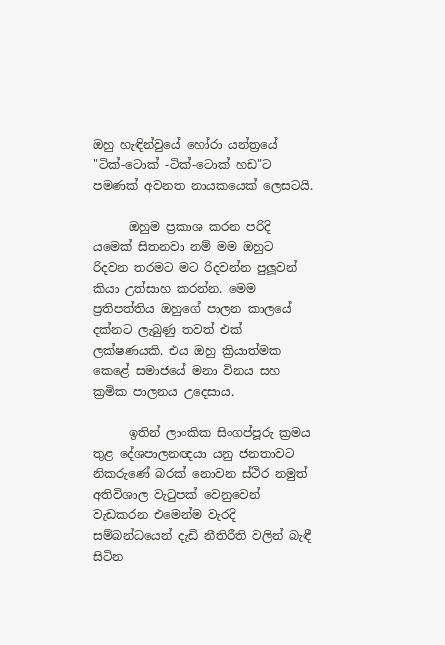ඔහු හැඳින්වුයේ හෝරා යන්ත්‍රයේ "ටික්‌-ටොක්‌ -ටික්‌-ටොක්‌ හඩ"ට පමණක්‌ අවනත නායකයෙක්‌ ලෙසටයි.

      ඔහුම ප්‍රකාශ කරන පරිදි යමෙක්‌ සිතනවා නම් මම ඔහුට රිදවන තරමට මට රිදවන්න පුලූවන් කියා උත්සාහ කරන්න. මෙම ප්‍රතිපත්තිය ඔහුගේ පාලන කාලයේ දක්‌නට ලැබුණු තවත් එක්‌ ලක්‌ෂණයකි. එය ඔහු ක්‍රියාත්මක කෙළේ සමාජයේ මනා විනය සහ ක්‍රමික පාලනය උදෙසාය.

      ඉතින් ලාංකික සිංගප්පූරු ක්‍රමය තුළ දේශපාලනඥයා යනු ජනතාවට නිකරුණේ බරක්‌ නොවන ස්ථිර නමුත් අතිවිශාල වැටුපක් වෙනුවෙන් වැඩකරන එමෙන්ම වැරදි සම්බන්ධයෙන් දැඩි නීතිරීති වලින් බැඳී සිටින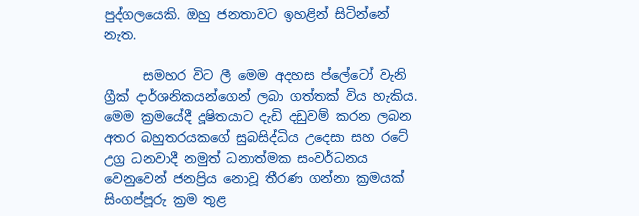පුද්ගලයෙකි. ඔහු ජනතාවට ඉහළින් සිටින්නේ නැත.

      සමහර විට ලී මෙම අදහස ප්ලේටෝ වැනි ග්‍රීක් දාර්ශනිකයන්ගෙන් ලබා ගත්තක්‌ විය හැකිය. මෙම ක්‍රමයේදී දූෂිතයාට දැඩි දඩුවම් කරන ලබන අතර බහුතරයකගේ සුබසිද්ධිය උදෙසා සහ රටේ උග්‍ර ධනවාදී නමුත් ධනාත්මක සංවර්ධනය වෙනුවෙන් ජනප්‍රිය නොවූ තීරණ ගන්නා ක්‍රමයක්‌ සිංගප්පූරු ක්‍රම තුළ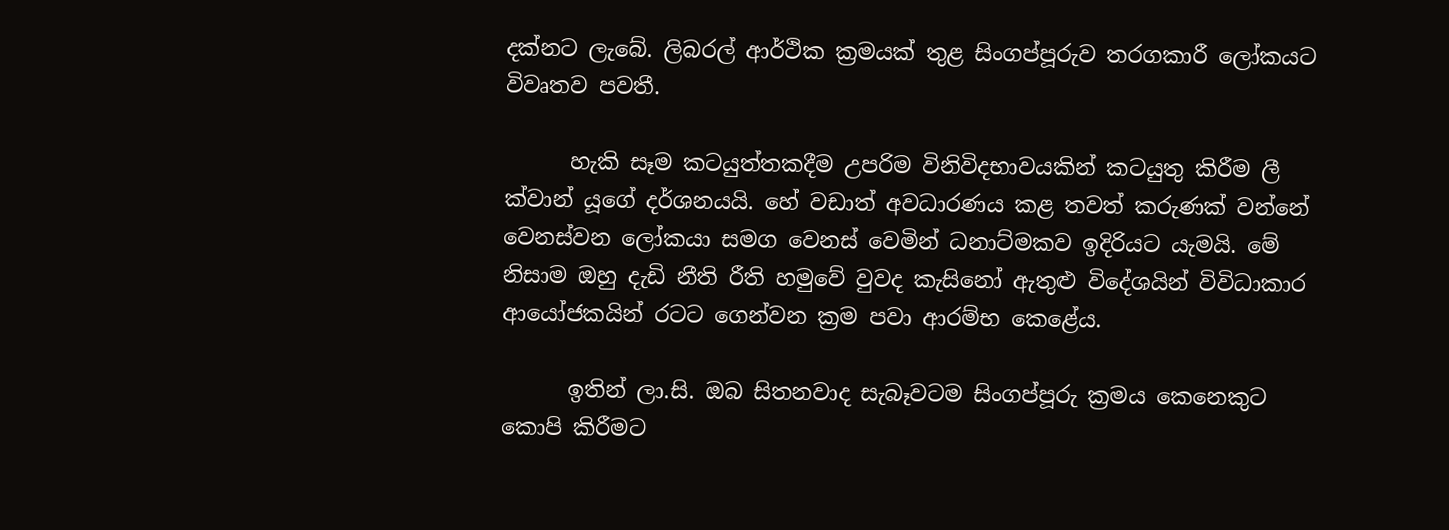දක්‌නට ලැබේ. ලිබරල් ආර්ථික ක්‍රමයක්‌ තුළ සිංගප්පූරුව තරගකාරී ලෝකයට විවෘතව පවතී.

      හැකි සෑම කටයුත්තකදීම උපරිම විනිවිදභාවයකින් කටයුතු කිරීම ලී ක්‌වාන් යූගේ දර්ශනයයි. හේ වඩාත් අවධාරණය කළ තවත් කරුණක්‌ වන්නේ වෙනස්‌වන ලෝකයා සමග වෙනස් වෙමින් ධනාට්මකව ඉදිරියට යැමයි. මේ නිසාම ඔහු දැඩි නීති රීති හමුවේ වුවද කැසිනෝ ඇතුළු විදේශයින් විවිධාකාර ආයෝජකයින් රටට ගෙන්වන ක්‍රම පවා ආරම්භ කෙළේය.

      ඉතින් ලා.සි. ඔබ සිතනවාද සැබෑවටම සිංගප්පූරු ක්‍රමය කෙනෙකුට කොපි කිරීමට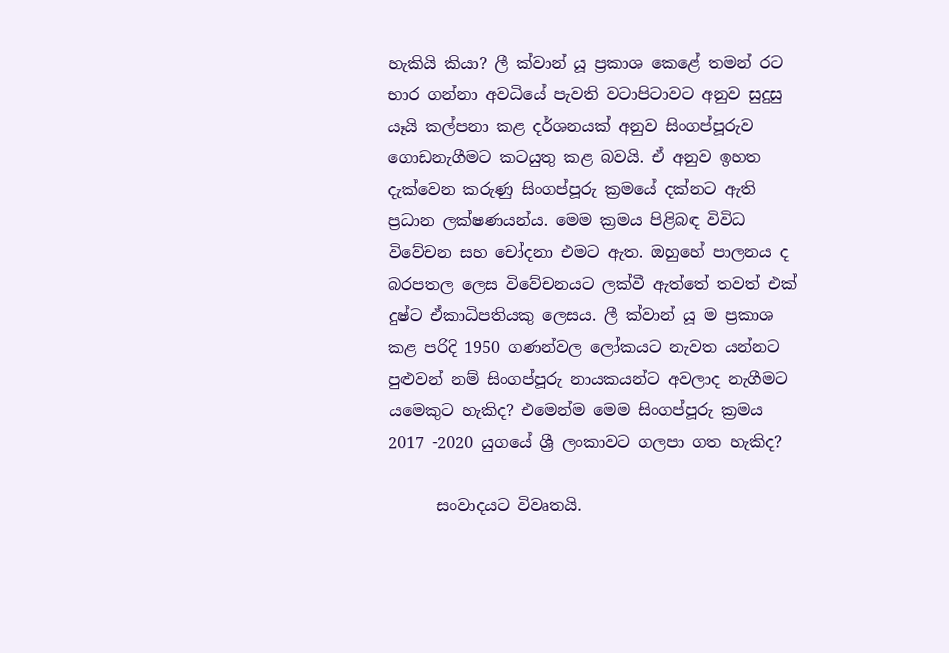හැකියි කියා? ලී ක්‌වාන් යූ ප්‍රකාශ කෙළේ තමන් රට භාර ගන්නා අවධියේ පැවති වටාපිටාවට අනුව සුදුසු යෑයි කල්පනා කළ දර්ශනයක්‌ අනුව සිංගප්පූරුව ගොඩනැගීමට කටයුතු කළ බවයි. ඒ අනුව ඉහත දැක්‌වෙන කරුණු සිංගප්පූරු ක්‍රමයේ දක්‌නට ඇති ප්‍රධාන ලක්‌ෂණයන්ය. මෙම ක්‍රමය පිළිබඳ විවිධ විවේචන සහ චෝදනා එමට ඇත. ඔහුහේ පාලනය ද බරපතල ලෙස විවේචනයට ලක්වී ඇත්තේ තවත් එක් දුෂ්ට ඒකාධිපතියකු ලෙසය. ලී ක්‌වාන් යූ ම ප්‍රකාශ කළ පරිදි 1950 ගණන්වල ලෝකයට නැවත යන්නට පුළුවන් නම් සිංගප්පූරු නායකයන්ට අවලාද නැගීමට යමෙකුට හැකිද? එමෙන්ම මෙම සිංගප්පූරු ක්‍රමය 2017 -2020 යුගයේ ශ්‍රී ලංකාවට ගලපා ගත හැකිද?

      සංවාදයට විවෘතයි.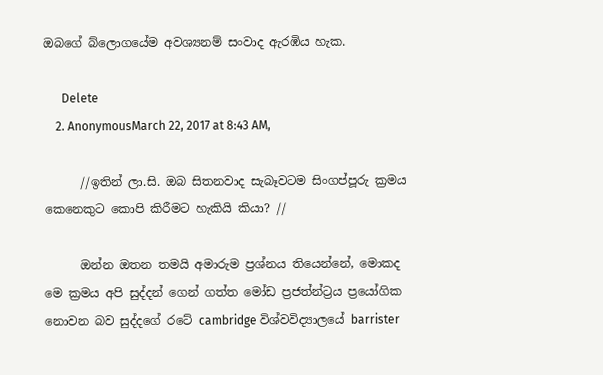ඔබගේ බ්ලොගයේම අවශ්‍යනම් සංවාද ඇරඹිය හැක.

      Delete
    2. AnonymousMarch 22, 2017 at 8:43 AM,

      //ඉතින් ලා.සි. ඔබ සිතනවාද සැබෑවටම සිංගප්පූරු ක්‍රමය කෙනෙකුට කොපි කිරීමට හැකියි කියා? //

      ඔන්න ඔතන තමයි අමාරුම ප්‍රශ්නය තියෙන්නේ, මොකද මෙ ක්‍රමය අපි සුද්දන් ගෙන් ගත්ත මෝඩ ප්‍රජත්න්ට්‍රය ප්‍රයෝගික නොවන බව සුද්දගේ රටේ cambridge විශ්වවිද්‍යාලයේ barrister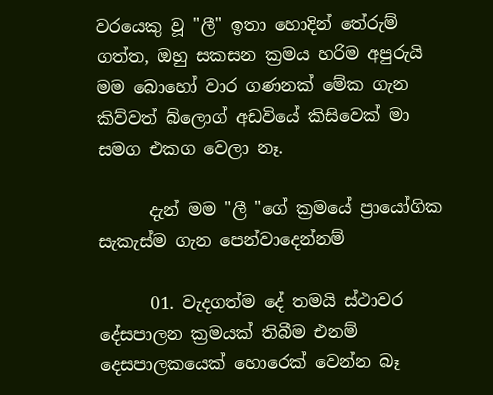වරයෙකු වූ "ලී" ඉතා හොදින් තේරුම් ගත්ත, ඔහු සකසන ක්‍රමය හරිම අපුරුයි මම බොහෝ වාර ගණනක් මේක ගැන කිව්වත් බ්ලොග් අඩවියේ කිසිවෙක් මා සමග එකග වෙලා නෑ.

      දැන් මම "ලී "ගේ ක්‍රමයේ ප්‍රායෝගික සැකැස්ම ගැන පෙන්වාදෙන්නම්

      01. වැදගත්ම දේ තමයි ස්ථාවර දේසපාලන ක්‍රමයක් තිබීම එනම් දෙසපාලකයෙක් හොරෙක් වෙන්න බෑ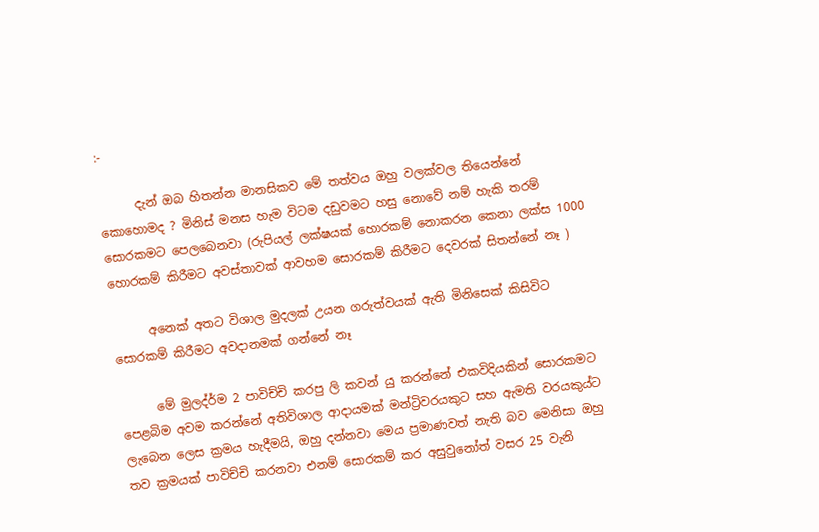:-

      දැන් ඔබ හිතන්න මානසිකව මේ තත්වය ඔහු වලක්වල තියෙන්නේ කොහොමද ? මිනිස් මනස හැම විටම දඩුවමට හසු නොවේ නම් හැකි තරම් සොරකමට පෙලබෙනවා (රුපියල් ලක්ෂයක් හොරකම් නොකරන කෙනා ලක්ස 1000 හොරකම් කිරීමට අවස්තාවක් ආවහම සොරකම් කිරීමට දෙවරක් සිතන්නේ නෑ )

      අනෙක් අතට විශාල මුදලක් උයන ගරුත්වයක් ඇති මිනිසෙක් කිසිවිට සොරකම් කිරීමට අවදානමක් ගන්නේ නෑ

      මේ මුලද්ර්ම 2 පාවිච්චි කරපු ලි කවන් යු කරන්නේ එකවිදියකින් සොරකමට පෙළබිම අවම කරන්නේ අතිවිශාල ආදායමක් මන්ට්‍රිවරයකුට සහ ඇමති වරයකුය්ට ලැබෙන ලෙස ක්‍රමය හැදීමයි, ඔහු දන්නවා මෙය ප්‍රමාණවත් නැති බව මෙනිසා ඔහු තව ක්‍රමයක් පාවිච්චි කරනවා එනම් සොරකම් කර අසුවුනෝත් වසර 25 වැනි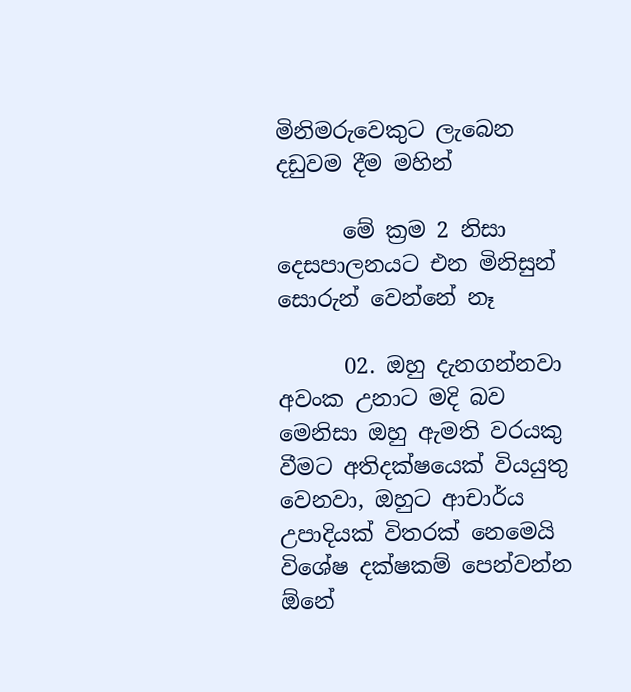මිනිමරුවෙකුට ලැබෙන දඩුවම දීම මහින්

      මේ ක්‍රම 2 නිසා දෙසපාලනයට එන මිනිසුන් සොරුන් වෙන්නේ නෑ

      02. ඔහු දැනගන්නවා අවංක උනාට මදි බව මෙනිසා ඔහු ඇමති වරයකු වීමට අතිදක්ෂයෙක් වියයුතු වෙනවා, ඔහුට ආචාර්ය උපාදියක් විතරක් නෙමෙයි විශේෂ දක්ෂකම් පෙන්වන්න ඕනේ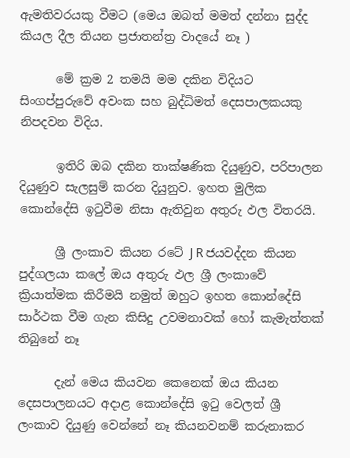ඇමතිවරයකු වීමට (මෙය ඔබත් මමත් දන්නා සුද්ද කියල දීල තියන ප්‍රජාතන්ත්‍ර වාදයේ නෑ )

      මේ ක්‍රම 2 තමයි මම දකින විදියට සිංගප්පුරුවේ අවංක සහ බුද්ධිමත් දෙසපාලකයකු නිපදවන විදිය.

      ඉතිරි ඔබ දකින තාක්ෂණික දියුණුව, පරිපාලන දියුණුව සැලසුම් කරන දියුනුව. ඉහත මුලික කොන්දේසි ඉටුවීම නිසා ඇතිවුන අතුරු ඵල විතරයි.

      ශ්‍රී ලංකාව කියන රටේ J R ජයවද්දන කියන පුද්ගලයා කලේ ඔය අතුරු ඵල ශ්‍රී ලංකාවේ ක්‍රියාත්මක කිරීමයි නමුත් ඔහුට ඉහත කොන්දේසි සාර්ථක වීම ගැන කිසිදු උවමනාවක් හෝ කැමැත්තක් තිබුනේ නෑ

      දැන් මෙය කියවන කෙනෙක් ඔය කියන දෙසපාලනයට අදාළ කොන්දේසි ඉටු වෙලත් ශ්‍රී ලංකාව දියුණු වෙන්නේ නෑ කියනවනම් කරුනාකර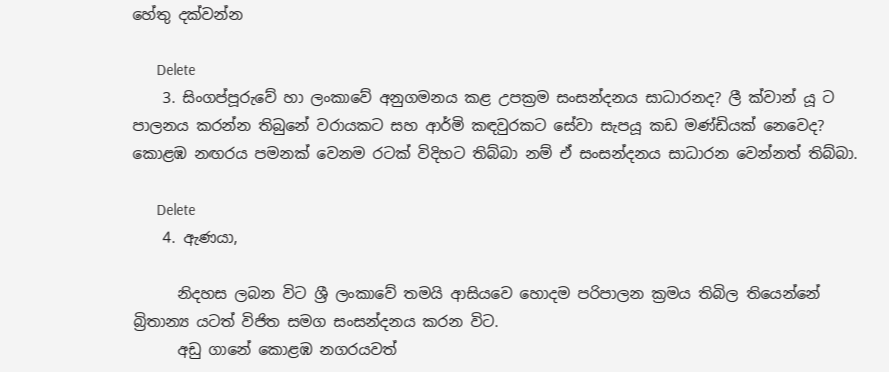හේතු දක්වන්න

      Delete
    3. සිංගප්පූරුවේ හා ලංකාවේ අනුගමනය කළ උපක්‍ර‍ම සංසන්දනය සාධාරනද? ලී ක්වාන් යූ ට පාලනය කරන්න තිබුනේ වරායකට සහ ආර්මි කඳවුරකට සේවා සැපයූ කඩ මණ්ඩියක් නෙවෙද? කොළඹ නඟරය පමනක් වෙනම රටක් විදිහට තිබ්බා නම් ඒ සංසන්දනය සාධාරන වෙන්නත් තිබ්බා.

      Delete
    4. ඇණයා,

      නිදහස ලබන විට ශ්‍රී ලංකාවේ තමයි ආසියවෙ හොදම පරිපාලන ක්‍රමය තිබිල තියෙන්නේ බ්‍රිතාන්‍ය යටත් විජිත සමග සංසන්දනය කරන විට.
      අඩු ගානේ කොළඹ නගරයවත්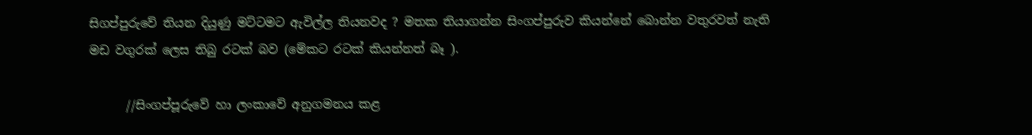සිගප්පුරුවේ තියන දියුණු මට්ටමට ඇවිල්ල තියනවද ? මතක තියාගන්න සිංගප්පුරුව කියන්නේ බොන්න වතුරවත් නැති මඩ වගුරක් ලෙස තිබු රටක් බව (මේකට රටක් කියන්නත් බෑ ).

      //සිංගප්පූරුවේ හා ලංකාවේ අනුගමනය කළ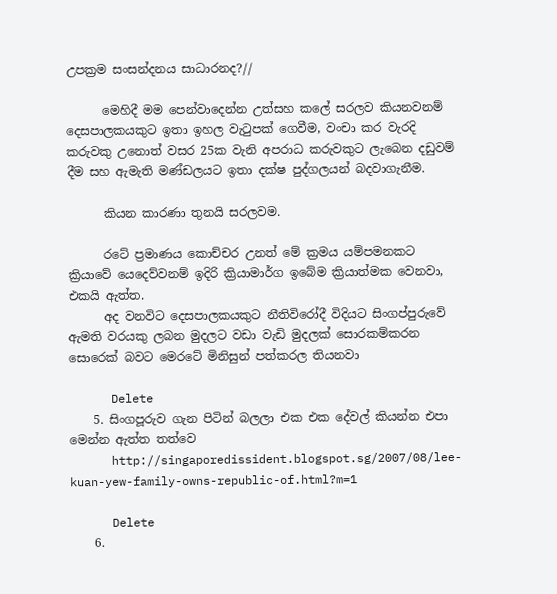උපක්‍ර‍ම සංසන්දනය සාධාරනද?//

      මෙහිදී මම පෙන්වාදෙන්න උත්සහ කලේ සරලව කියනවනම් දෙසපාලකයකුට ඉතා ඉහල වැටුපක් ගෙවීම, වංචා කර වැරදි කරුවකු උනොත් වසර 25ක වැනි අපරාධ කරුවකුට ලැබෙන දඩුවම් දීම සහ ඇමැති මණ්ඩලයට ඉතා දක්ෂ පුද්ගලයන් බදවාගැනීම.

      කියන කාරණා තුනයි සරලවම.

      රටේ ප්‍රමාණය කොච්චර උනත් මේ ක්‍රමය යම්පමනකට ක්‍රියාවේ යෙදෙව්වනම් ඉදිරි ක්‍රියාමාර්ග ඉබේම ක්‍රියාත්මක වෙනවා, එකයි ඇත්ත.
      අද වනවිට දෙසපාලකයකුට නීතිවිරෝදී විදියට සිංගප්පුරුවේ ඇමති වරයකු ලබන මුදලට වඩා වැඩි මුදලක් සොරකම්කරන සොරෙක් බවට මෙරටේ මිනිසුන් පත්කරල තියනවා

      Delete
    5. සිංගපූරුව ගැන පිටින් බලලා එක එක දේවල් කියන්න එපා මෙන්න ඇත්ත තත්වෙ
      http://singaporedissident.blogspot.sg/2007/08/lee-kuan-yew-family-owns-republic-of.html?m=1

      Delete
    6.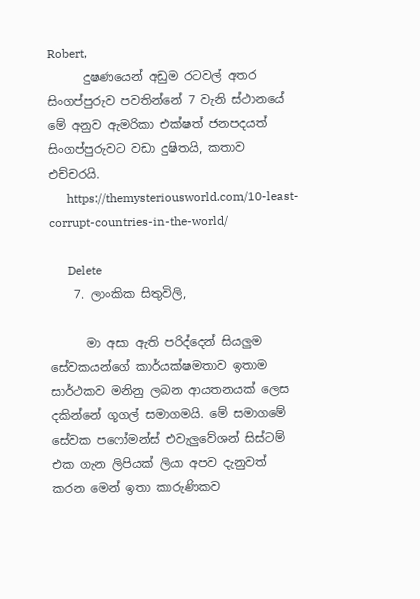Robert,
      දුෂණයෙන් අඩුම රටවල් අතර සිංගප්පුරුව පවතින්නේ 7 වැනි ස්ථානයේ මේ අනුව ඇමරිකා එක්ෂත් ජනපදයත් සිංගප්පුරුවට වඩා දුෂිතයි, කතාව එච්චරයි.
      https://themysteriousworld.com/10-least-corrupt-countries-in-the-world/

      Delete
    7. ලාංකික සිතුවිලි,

      මා අසා ඇති පරිද්දෙන් සියලුම සේවකයන්ගේ කාර්යක්ෂමතාව ඉතාම සාර්ථකව මනිනු ලබන ආයතනයක් ලෙස දකින්නේ ගූගල් සමාගමයි. මේ සමාගමේ සේවක පෆෝමන්ස් එවැලුවේශන් සිස්ටම් එක ගැන ලිපියක් ලියා අපව දැනුවත් කරන මෙන් ඉතා කාරුණිකව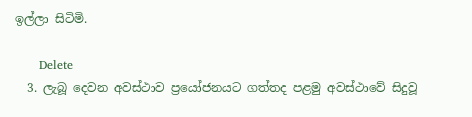ඉල්ලා සිටිමි.

      Delete
  3. ලැබූ දෙවන අවස්ථාව ප්‍රයෝජනයට ගත්තද පළමු අවස්ථාවේ සිදුවූ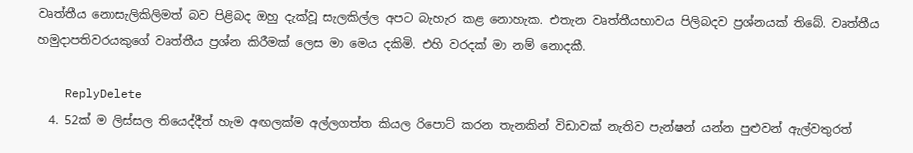වෘත්තීය නොසැලිකිලිමත් බව පිළිබද ඔහු දැක්වූ සැලකිල්ල අපට බැහැර කළ නොහැක. එතැන වෘත්තීයභාවය පිලිබදව ප්‍රශ්නයක් තිබේ. වෘත්තීය හමුදාපතිවරයකුගේ වෘත්තීය ප්‍රශ්න කිරීමක් ලෙස මා මෙය දකිමි. එහි වරදක් මා නම් නොදකී.

    ReplyDelete
  4. 52ක් ම ලිස්සල තියෙද්දීත් හැම අඟලක්ම අල්ලගත්ත කියල රිපොට් කරන තැනකින් විඩාවක් නැතිව පැන්ෂන් යන්න පුළුවන් ඇල්වතුරත්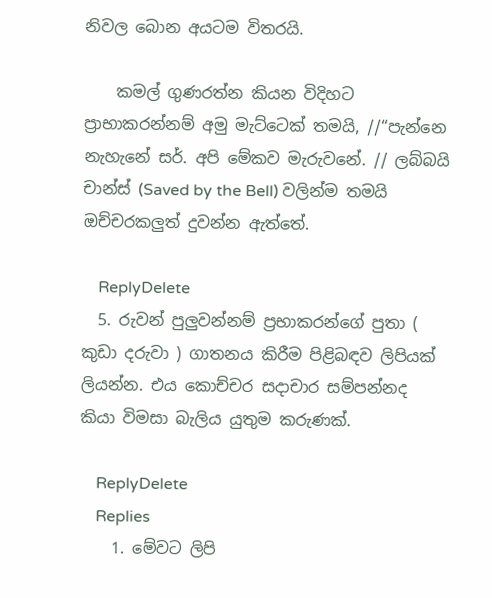නිවල බොන අයටම විතරයි.

    කමල් ගුණරත්න කියන විදිහට ප්‍ර‍ාභාකරන්නම් අමු මැට්ටෙක් තමයි, //“පැන්නෙ නැහැනේ සර්. අපි මේකව මැරුවනේ. // ලබ්බයි චාන්ස් (Saved by the Bell) වලින්ම තමයි ඔච්චරකලුත් දුවන්න ඇත්තේ.

    ReplyDelete
  5. රුවන් පුලුවන්නම් ප්‍රභාකරන්ගේ පුතා ( කුඩා දරුවා ) ගාතනය කිරීම පිළිබඳව ලිපියක් ලියන්න. එය කොච්චර සදාචාර සම්පන්නද කියා විමසා බැලිය යුතුම කරුණක්.

    ReplyDelete
    Replies
    1. මේවට ලිපි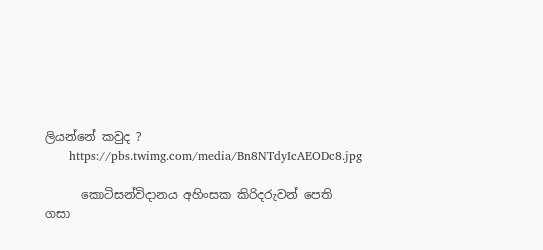ලියන්නේ කවුද ?
      https://pbs.twimg.com/media/Bn8NTdyIcAEODc8.jpg

      කොටිසන්විදානය අහිංසක කිරිදරුවන් පෙති ගසා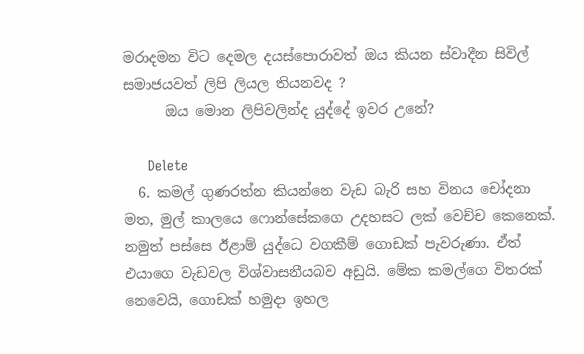මරාදමන විට දෙමල දයස්පොරාවත් ඔය කියන ස්වාදීන සිවිල් සමාජයවත් ලිපි ලියල තියනවද ?
      ඔය මොන ලිපිවලින්ද යුද්දේ ඉවර උනේ?

      Delete
  6. කමල් ගුණරත්න කියන්නෙ වැඩ බැරි සහ විනය චෝදනා මත, මුල් කාලයෙ ෆොන්සේකගෙ උදහසට ලක් වෙච්ච කෙනෙක්. නමුත් පස්සෙ ඊළාම් යුද්ධෙ වගකීම් ගොඩක් පැවරුණා. ඒත් එයාගෙ වැඩවල විශ්වාසනීයබව අඩුයි. මේක කමල්ගෙ විතරක් නෙවෙයි, ගොඩක් හමුදා ඉහල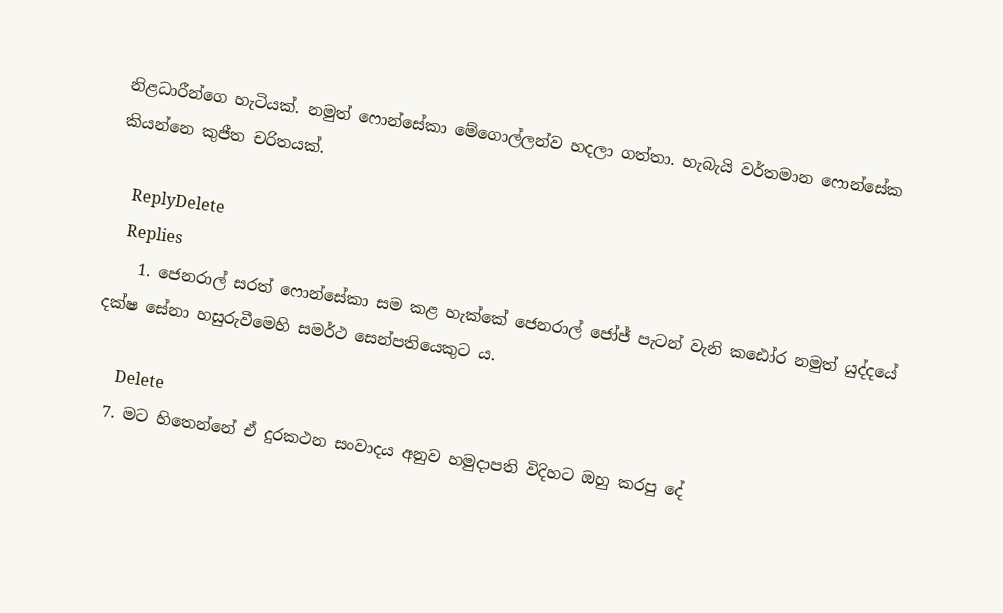නිළධාරීන්ගෙ හැටියක්. නමුත් ෆොන්සේකා මේගොල්ලන්ව හදලා ගත්තා. හැබැයි වර්තමාන ෆොන්සේක කියන්නෙ කුජීත චරිතයක්.

    ReplyDelete
    Replies
    1. ජෙනරාල් සරත් ෆොන්සේකා සම කළ හැක්කේ ජෙනරාල් ජෝජ් පැටන් වැනි කඪෝර නමුත් යුද්දයේ දක්ෂ සේනා හසුරුවීමෙහි සමර්ථ සෙන්පතියෙකුට ය.

      Delete
  7. මට හිතෙන්නේ ඒ දුරකථන සංවාදය අනුව හමුදාපති විදිහට ඔහු කරපු දේ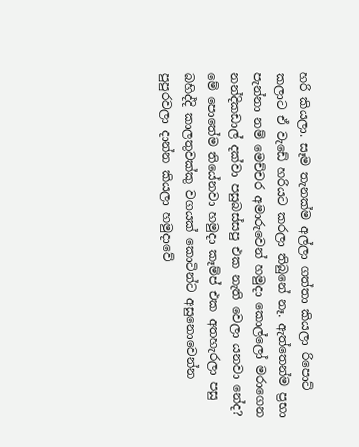හරි කියලා. සෑම තැනක්ම අල්ලා ගත්තා කියලා රිපොට් කලාට ඒ වැඩේ හරියට කරලා තිබුනේ නෑ. ඇත්තෙන්ම ප්‍රභා පැන්නා නම් මෙච්චර අමාරුවෙන් හමුදා කොල්ලෝ මරාගෙන නන්දිකඩාල් දක්වා පසුබස්සපු එක නැති වෙලා යනවා නේද? මේ පොතේම තියේනවා හමුදා කෑම්ප් එක අතහැරලා පසු බහිද්දි කාලතුවක්කු වගයක් කොටින්ට අසුනොවෙන්න පුපුරවලා දාන්න කියලා හමුදාවේ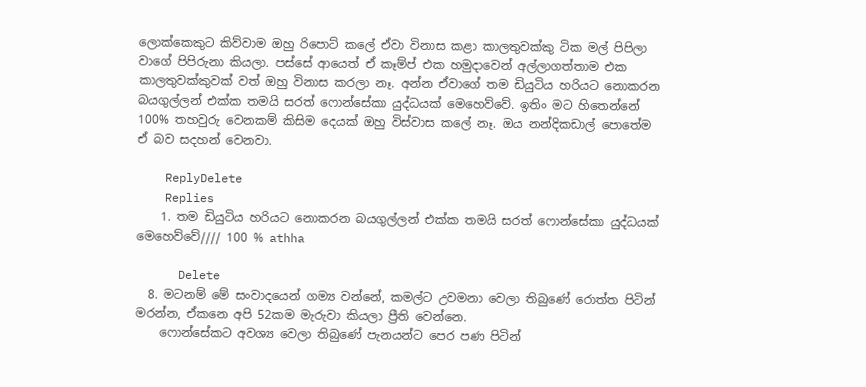ලොක්කෙකුට කිව්වාම ඔහු රිපොට් කලේ ඒවා විනාස කළා කාලතුවක්කු ටික මල් පිපිලා වාගේ පිපිරුනා කියලා. පස්සේ ආයෙත් ඒ කෑම්ප් එක හමුදාවෙන් අල්ලාගත්තාම එක කාලතුවක්කුවක් වත් ඔහු විනාස කරලා නෑ. අන්න ඒවාගේ තම ඩියුටිය හරියට නොකරන බයගුල්ලන් එක්ක තමයි සරත් ෆොන්සේකා යුද්ධයක් මෙහෙව්වේ. ඉතිං මට හිතෙන්නේ 100% තහවුරු වෙනකම් කිසිම දෙයක් ඔහු විස්වාස කලේ නෑ. ඔය නන්දිකඩාල් පොතේම ඒ බව සදහන් වෙනවා.

    ReplyDelete
    Replies
    1. තම ඩියුටිය හරියට නොකරන බයගුල්ලන් එක්ක තමයි සරත් ෆොන්සේකා යුද්ධයක් මෙහෙව්වේ//// 100 % athha

      Delete
  8. මටනම් මේ සංවාදයෙන් ගම්‍ය වන්නේ, කමල්ට උවමනා වෙලා තිබුණේ රොත්ත පිටින් මරන්න, ඒකනෙ අපි 52කම මැරුවා කියලා ප්‍රීති වෙන්නෙ.
    ෆොන්සේකට අවශ්‍ය වෙලා තිබුණේ පැනයන්ට පෙර පණ පිටින්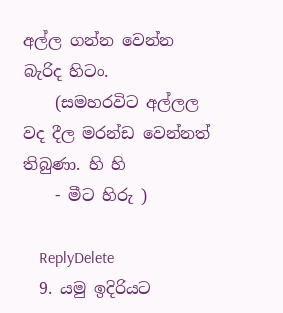අල්ල ගන්න වෙන්න බැරිද හිටං.
    (සමහරවිට අල්ලල වද දීල මරන්ඩ වෙන්නත් තිබුණා. හි හි
    - මීට හිරු )

    ReplyDelete
  9. යමු ඉදිරියට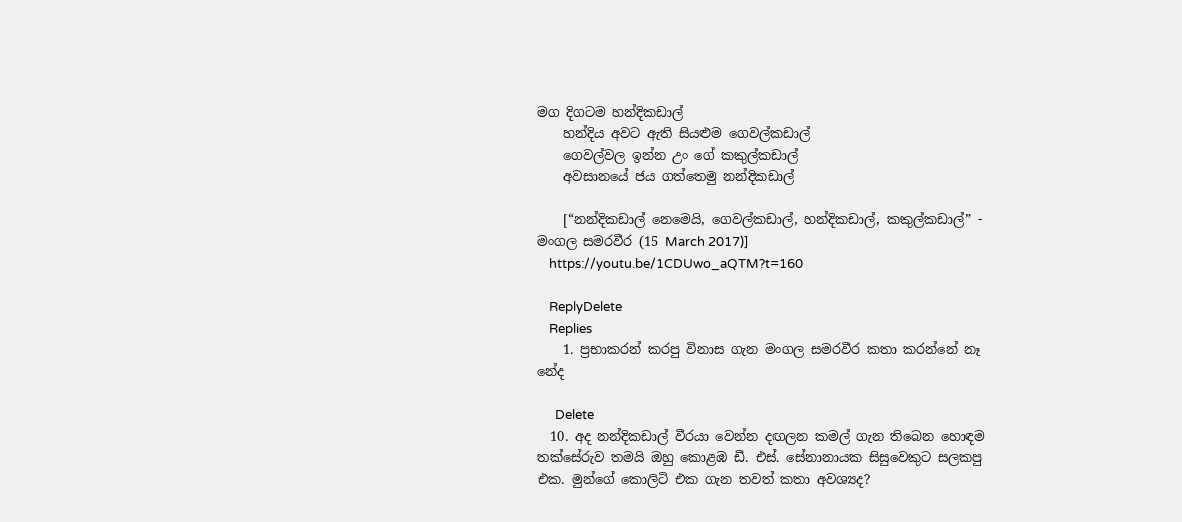මග දිගටම හන්දිකඩාල්
    හන්දිය අවට ඇති සියළුම ගෙවල්කඩාල්
    ගෙවල්වල ඉන්න උං ගේ කකුල්කඩාල්
    අවසානයේ ජය ගත්තෙමු නන්දිකඩාල්

    [“නන්දිකඩාල් නෙමෙයි, ගෙවල්කඩාල්, හන්දිකඩාල්, කකුල්කඩාල්” - මංගල සමරවීර (15 March 2017)]
    https://youtu.be/1CDUwo_aQTM?t=160

    ReplyDelete
    Replies
    1. ප්‍රභාකරන් කරපු විනාස ගැන මංගල සමරවීර කතා කරන්නේ නෑ නේද

      Delete
  10. අද නන්දිකඩාල් වීරයා වෙන්න දඟලන කමල් ගැන තිබෙන හොඳම තක්සේරුව තමයි ඔහු කොළඹ ඩී. එස්. සේනානායක සිසුවෙකුට සලකපු එක. මුන්ගේ කොලිටි එක ගැන තවත් කතා අවශ්‍යද?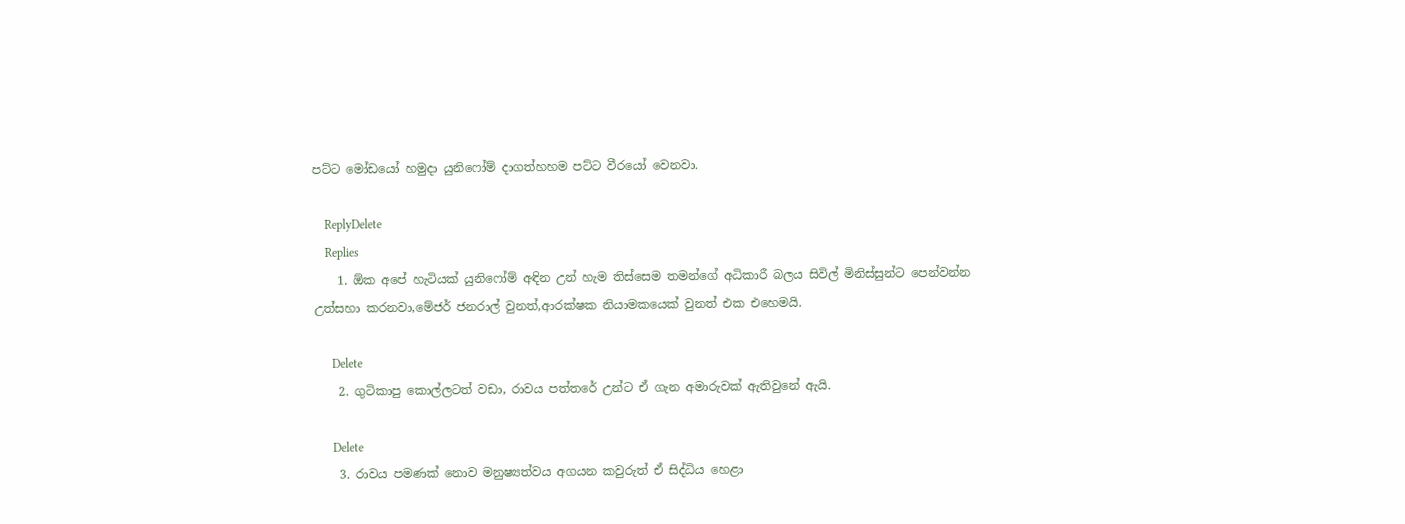පට්ට මෝඩයෝ හමුදා යුනිෆෝම් දාගත්හහම පට්ට වීරයෝ වෙනවා.

    ReplyDelete
    Replies
    1. ඕක අපේ හැටියක් යුනිෆෝම් අඳින උන් හැම තිස්සෙම තමන්ගේ අධිකාරී බලය සිවිල් මිනිස්සුන්ට පෙන්වන්න උත්සහා කරනවා,මේජර් ජනරාල් වුනත්,ආරක්ෂක නියාමකයෙක් වුනත් එක එහෙමයි.

      Delete
    2. ගුටිකාපු කොල්ලටත් වඩා, රාවය පත්තරේ උන්ට ඒ ගැන අමාරුවක් ඇතිවුනේ ඇයි.

      Delete
    3. රාවය පමණක් නොව මනුෂ්‍යත්වය අගයන කවුරුත් ඒ සිද්ධිය හෙළා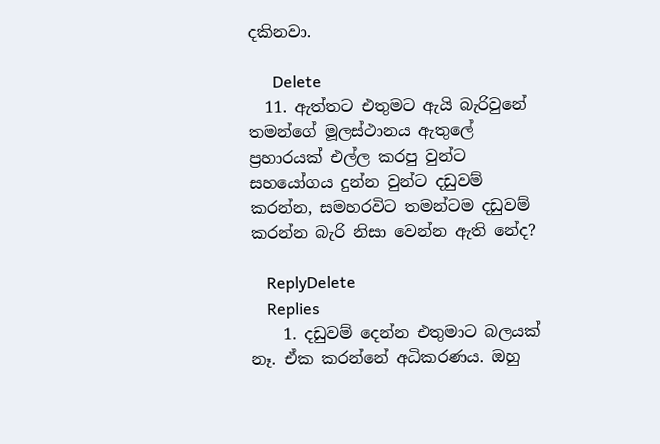දකිනවා.

      Delete
  11. ඇත්තට එතුමට ඇයි බැරිවුනේ තමන්ගේ මූලස්ථානය ඇතුලේ ප්‍රහාරයක් එල්ල කරපු වුන්ට සහයෝගය දුන්න වුන්ට දඩුවම් කරන්න, සමහරවිට තමන්ටම දඩුවම් කරන්න බැරි නිසා වෙන්න ඇති නේද?

    ReplyDelete
    Replies
    1. දඩුවම් දෙන්න එතුමාට බලයක් නෑ. ඒක කරන්නේ අධිකරණය. ඔහු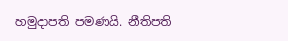හමුදාපති පමණයි. නීතිපති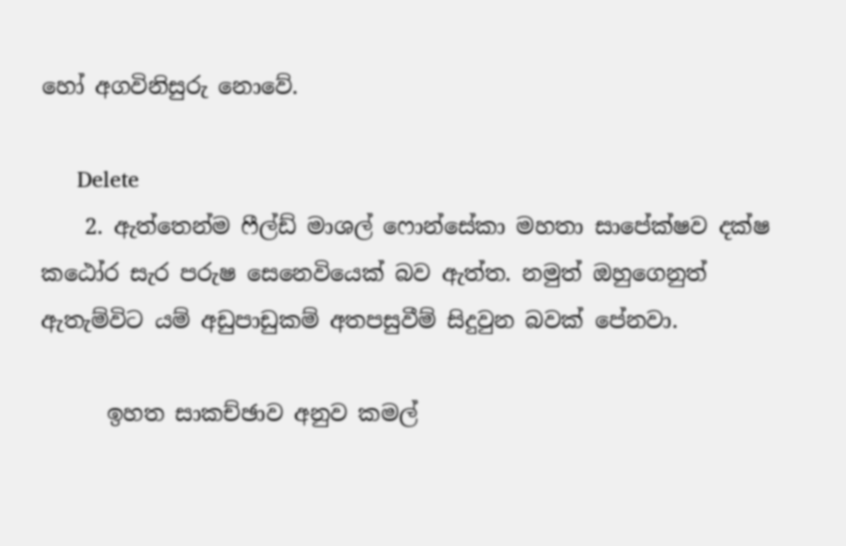හෝ අගවිනිසුරු නොවේ.

      Delete
    2. ඇත්තෙන්ම ෆීල්ඩ් මාශල් ෆොන්සේකා මහතා සාපේක්ෂව දක්ෂ කඨෝර සැර පරුෂ සෙනෙවියෙක් බව ඇත්ත. නමුත් ඔහුගෙනුත් ඇතැම්විට යම් අඩුපාඩුකම් අතපසුවීම් සිදුවුන බවක් පේනවා.

      ඉහත සාකච්ඡාව අනුව කමල්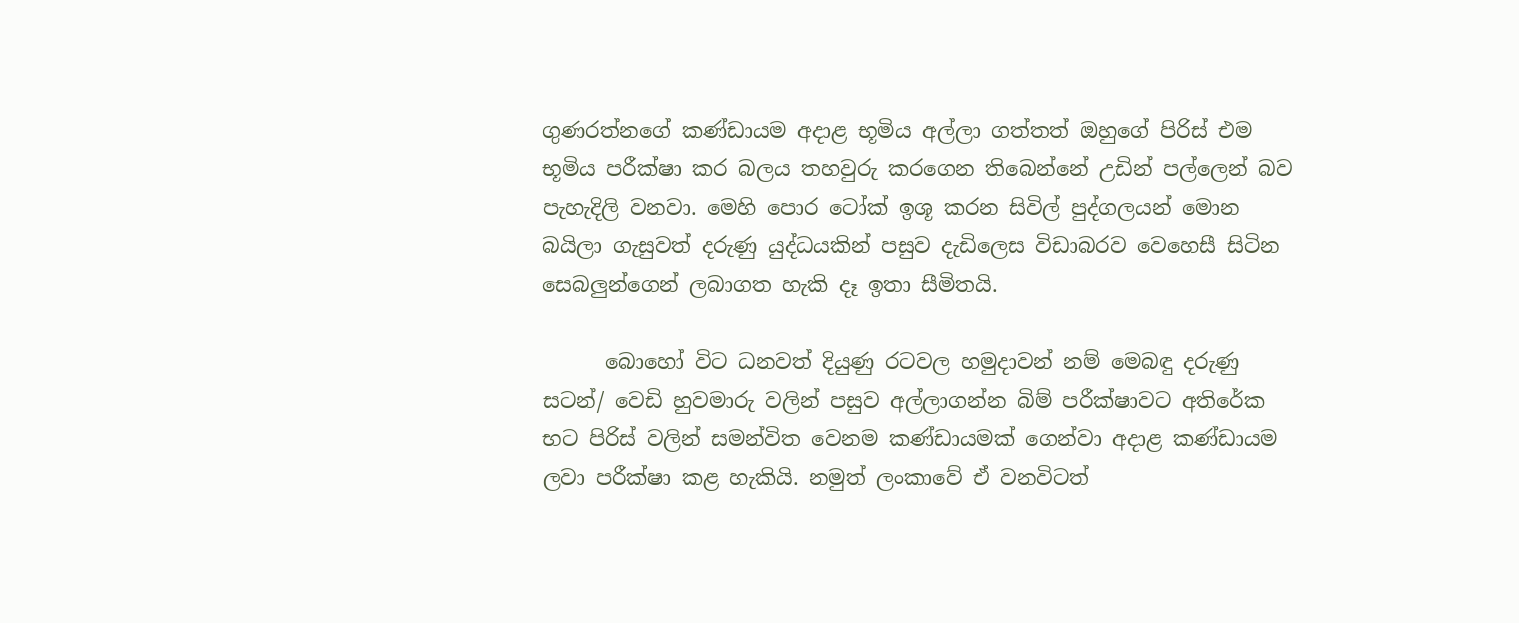ගුණරත්නගේ කණ්ඩායම අදාළ භූමිය අල්ලා ගත්තත් ඔහුගේ පිරිස් එම භූමිය පරීක්ෂා කර බලය තහවුරු කරගෙන තිබෙන්නේ උඩින් පල්ලෙන් බව පැහැදිලි වනවා. මෙහි පොර ටෝක් ඉශූ කරන සිවිල් පුද්ගලයන් මොන බයිලා ගැසුවත් දරුණු යුද්ධයකින් පසුව දැඩිලෙස විඩාබරව වෙහෙසී සිටින සෙබලුන්ගෙන් ලබාගත හැකි දෑ ඉතා සීමිතයි.

      බොහෝ විට ධනවත් දියුණු රටවල හමුදාවන් නම් මෙබඳු දරුණු සටන්/ වෙඩි හුවමාරු වලින් පසුව අල්ලාගන්න බිම් පරීක්ෂාවට අතිරේක භට පිරිස් වලින් සමන්විත වෙනම කණ්ඩායමක් ගෙන්වා අදාළ කණ්ඩායම ලවා පරීක්ෂා කළ හැකියි. නමුත් ලංකාවේ ඒ වනවිටත්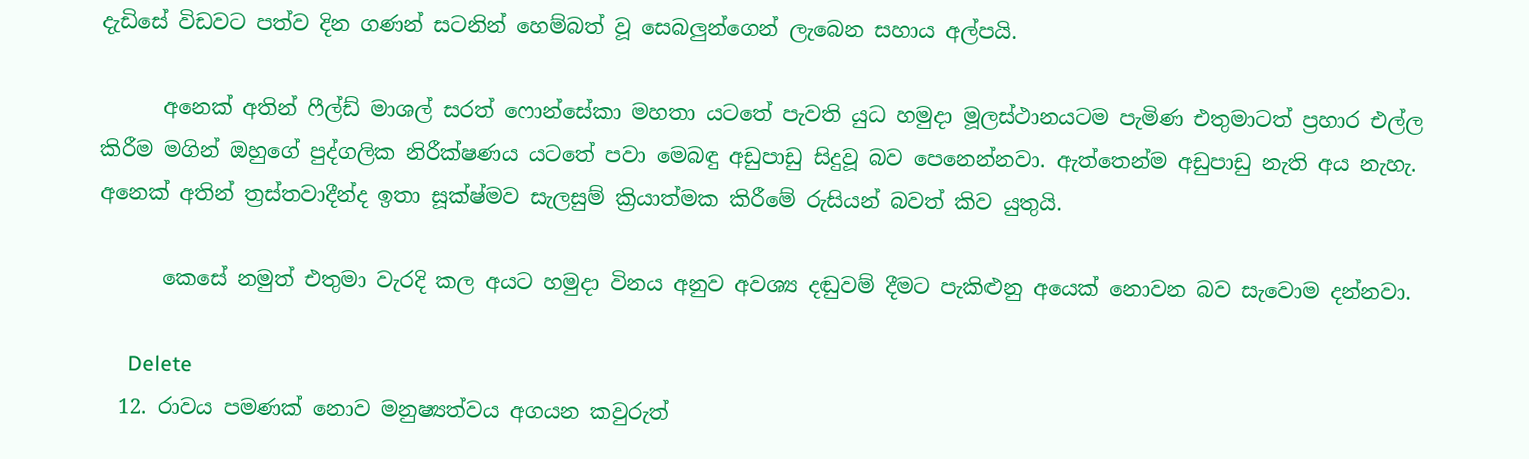දැඩිසේ විඩවට පත්ව දින ගණන් සටනින් හෙම්බත් වූ සෙබලුන්ගෙන් ලැබෙන සහාය අල්පයි.

      අනෙක් අතින් ෆීල්ඩ් මාශල් සරත් ෆොන්සේකා මහතා යටතේ පැවති යුධ හමුදා මූලස්ථානයටම පැමිණ එතුමාටත් ප්‍රහාර එල්ල කිරීම මගින් ඔහුගේ පුද්ගලික නිරීක්ෂණය යටතේ පවා මෙබඳු අඩුපාඩු සිදුවූ බව පෙනෙන්නවා. ඇත්තෙන්ම අඩුපාඩු නැති අය නැහැ. අනෙක් අතින් ත්‍රස්තවාදීන්ද ඉතා සූක්ෂ්මව සැලසුම් ක්‍රියාත්මක කිරීමේ රුසියන් බවත් කිව යුතුයි.

      කෙසේ නමුත් එතුමා වැරදි කල අයට හමුදා විනය අනුව අවශ්‍ය දඬුවම් දීමට පැකිළුනු අයෙක් නොවන බව සැවොම දන්නවා.

      Delete
  12. රාවය පමණක් නොව මනුෂ්‍යත්වය අගයන කවුරුත්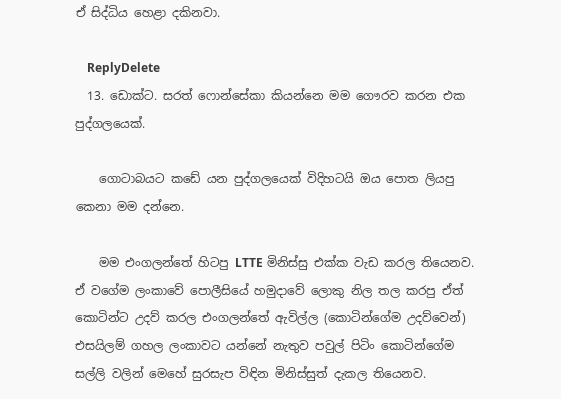ඒ සිද්ධිය හෙළා දකිනවා.

    ReplyDelete
  13. ඩොක්ට. සරත් ෆොන්සේකා කියන්නෙ මම ගෞරව කරන එක පුද්ගලයෙක්.

    ගොටාබයට කඩේ යන පුද්ගලයෙක් විදිහටයි ඔය පොත ලියපු කෙනා මම දන්නෙ.

    මම එංගලන්තේ හිටපු LTTE මිනිස්සු එක්ක වැඩ කරල තියෙනව. ඒ වගේම ලංකාවේ පොලීසියේ හමුදාවේ ලොකු නිල තල කරපු ඒත් කොටින්ට උදව් කරල එංගලන්තේ ඇවිල්ල (කොටින්ගේම උදව්වෙන්) එසයිලම් ගහල ලංකාවට යන්නේ නැතුව පවුල් පිටිං කොටින්ගේම සල්ලි වලින් මෙහේ සුරසැප විඳින මිනිස්සුත් දැකල තියෙනව.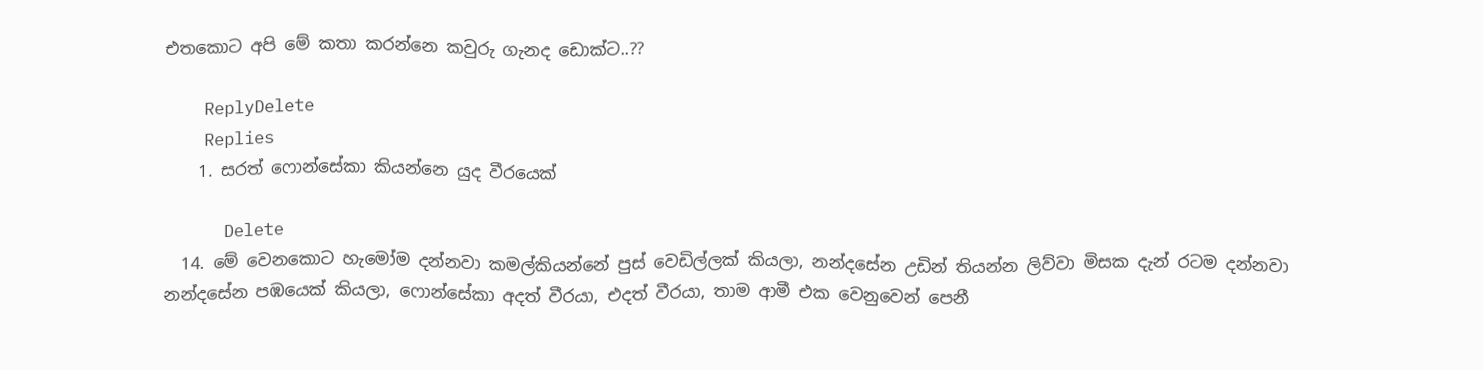එතකොට අපි මේ කතා කරන්නෙ කවුරු ගැනද ඩොක්ට..??

    ReplyDelete
    Replies
    1. සරත් ෆොන්සේකා කියන්නෙ යුද වීරයෙක්

      Delete
  14. මේ වෙනකොට හැමෝම දන්නවා කමල්කියන්නේ පුස් වෙඩිල්ලක් කියලා, නන්දසේන උඩින් තියන්න ලිව්වා මිසක දැන් රටම දන්නවා නන්දසේන පඹයෙක් කියලා, ෆොන්සේකා අදත් වීරයා, එදත් වීරයා, තාම ආමී එක වෙනුවෙන් පෙනී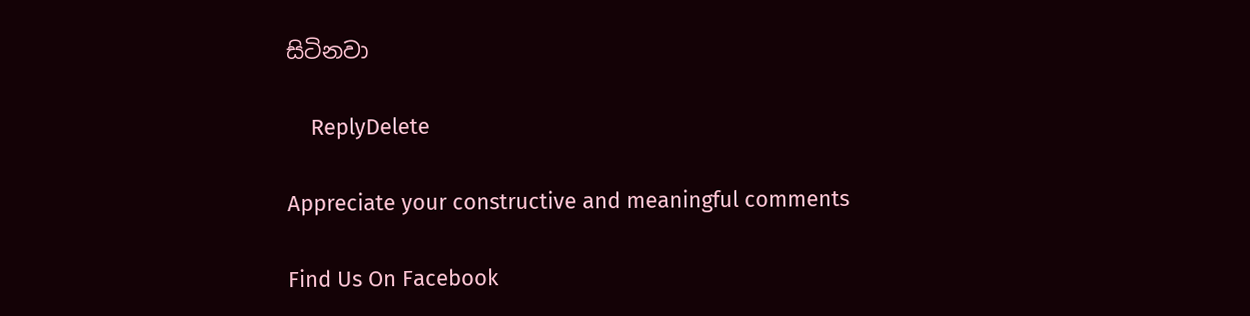සිටිනවා

    ReplyDelete

Appreciate your constructive and meaningful comments

Find Us On Facebook